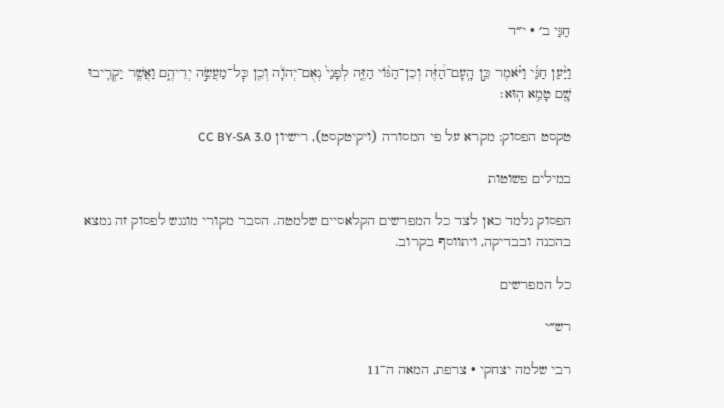חַגַּי ב׳ · י״ד

וַיַּ֨עַן חַגַּ֜י וַיֹּ֗אמֶר כֵּ֣ן הָֽעָם־הַ֠זֶּ֠ה וְכֵן־הַגּ֨וֹי הַזֶּ֤ה לְפָנַי֙ נְאֻם־יְהֹוָ֔ה וְכֵ֖ן כׇּל־מַעֲשֵׂ֣ה יְדֵיהֶ֑ם וַאֲשֶׁ֥ר יַקְרִ֛יבוּ שָׁ֖ם טָמֵ֥א הֽוּא׃

טקסט הפסוק: מקרא על פי המסורה (ויקיטקסט), רישיון CC BY-SA 3.0

במילים פשוטות

הפסוק נלמד כאן לצד כל המפרשים הקלאסיים שלמטה. הסבר מקורי מונגש לפסוק זה נמצא בהכנה ובבדיקה, ויתווסף בקרוב.

כל המפרשים

רש״י

רבי שלמה יצחקי · צרפת, המאה ה־11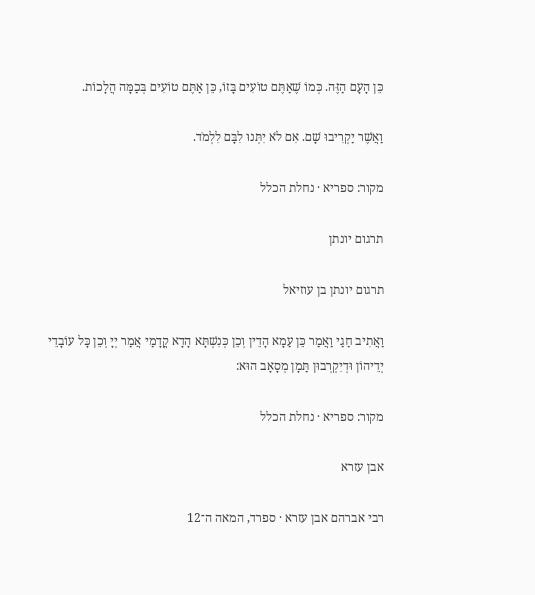כֵּן הָעָם הַזֶּה. כְּמוֹ שֶׁאַתֶּם טוֹעִים בָּזוֹ, כֵּן אַתֶּם טוֹעִים בְּכַמָּה הֲלָכוֹת.

וַאֲשֶׁר יַקְרִיבוּ שָׁם. אִם לֹא יִתְּנוּ לִבָּם לִלְמֹד.

מקור: ספריא · נחלת הכלל

תרגום יונתן

תרגום יונתן בן עוזיאל

וַאֲתִיב חַגַי וַאֲמַר כֵּן עַמָא הָדֵין וְכֵן כְּנִשְׁתָּא הָדָא קֳדָמַי אֲמַר יְיָ וְכֵן כָּל עוֹבָדֵי יְדֵיהוֹן וּדְיִקְרְבוּן תַּמָן מְסָאָב הוּא:

מקור: ספריא · נחלת הכלל

אבן עזרא

רבי אברהם אבן עזרא · ספרד, המאה ה־12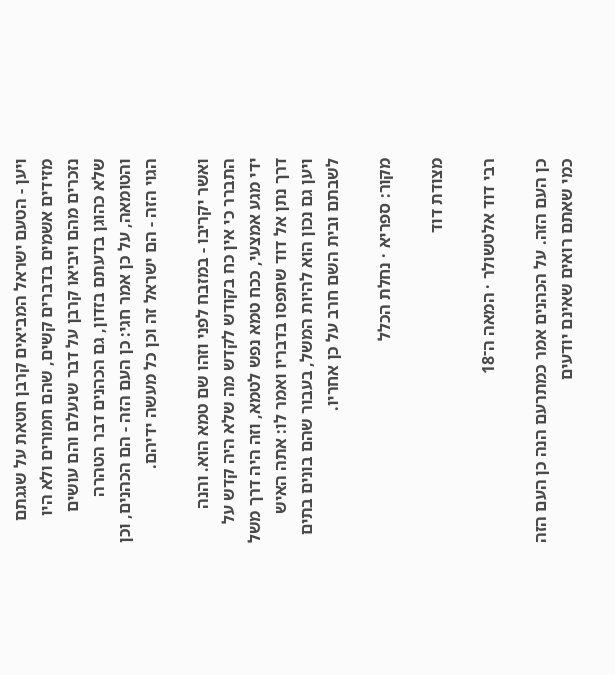ויען - הטעם ישראל המביאים קרבן חטאת על שגגתם מזידים אשמים בדברים קשים, שהם חמורים ולא היו נזכרים מהם ויביאו קרבן על דבר שנעלם והם עושים שלא כהוגן בדעתם בזדון, גם הכהנים דבר הטהרה והטומאה, על כן אמר חגי: כן העם הזה - הם הכהנים, וכן הגוי הזה - הם ישראל זה וכן כל מעשה ידיהם.

ואשר יקריבו - במזבח לפני וזהו שם טמא הוא. והנה התברר כי אין כח בקודש לקדש מה שלא היה קדש על ידי מגע אמצעי, ככח טמא נפש לטמא, וזה היה דרך משל דרך נתן אל דוד שתפסו בדבריו ואמר לו: אתה האיש ויען גם נכון הוא להיות המשל, בעבור שהם בונים בתים לשבתם ובית השם חרב על כן אחריו.

מקור: ספריא · נחלת הכלל

מצודת דוד

רבי דוד אלטשולר · המאה ה־18

כן העם הזה. על הכהנים אמר כמתרעם הנה כן העם הזה כמי שאתם רואים שאינם יודעים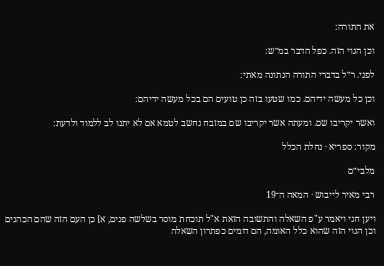את התורה:

וכן הגוי הזה. כפל הדבר במ״ש:

לפני. ר״ל בדברי התורה הנתונה מאתי:

וכן כל מעשה ידיהם. כמו שטעו בזה כן טועים הם בכל מעשה ידיהם:

ואשר יקריבו שם. ומעתה אשר יקריבו שם במזבח נחשב לטמא אם לא יתנו לב ללמוד ולדעת:

מקור: ספריא · נחלת הכלל

מלבי״ם

רבי מאיר לייבוש · המאה ה־19

ויען חגי ויאמר ע"פ השאלה והתשובה הזאת א"ל תוכחת מוסר בשלשה פנים, א] כן העם הזה שהם הכהנים וכן הגוי הזה שהוא כלל האומה, הם דומים כפתרון השאלה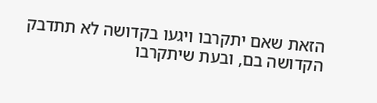הזאת שאם יתקרבו ויגעו בקדושה לא תתדבק הקדושה בם, ובעת שיתקרבו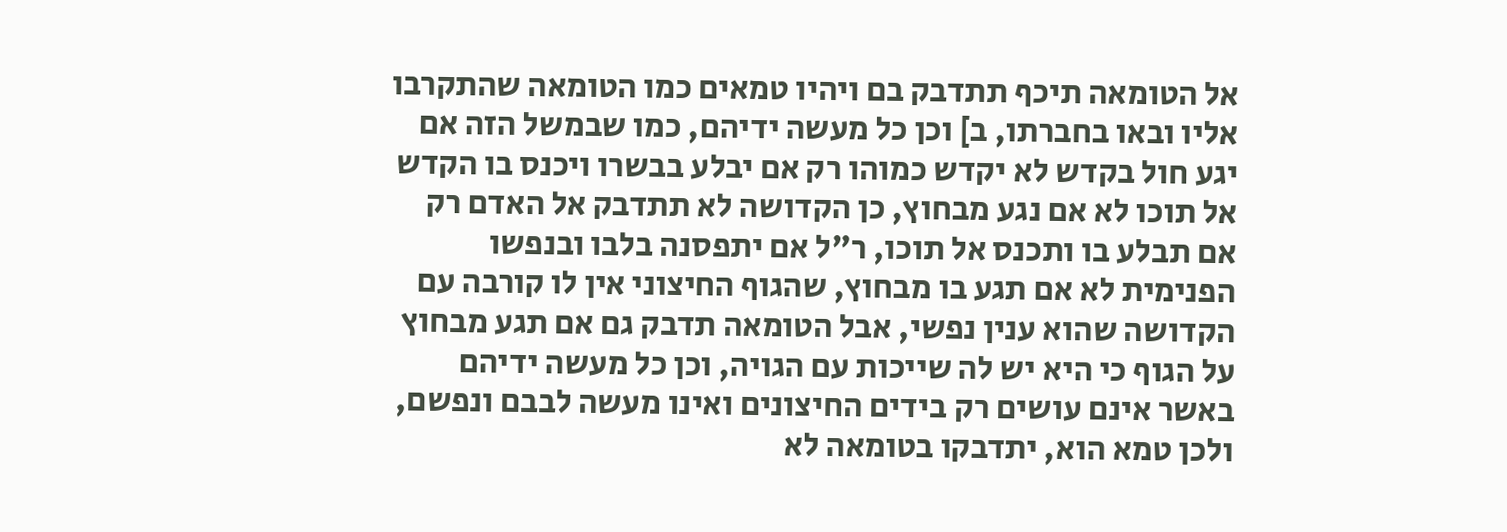אל הטומאה תיכף תתדבק בם ויהיו טמאים כמו הטומאה שהתקרבו אליו ובאו בחברתו, ב] וכן כל מעשה ידיהם, כמו שבמשל הזה אם יגע חול בקדש לא יקדש כמוהו רק אם יבלע בבשרו ויכנס בו הקדש אל תוכו לא אם נגע מבחוץ, כן הקדושה לא תתדבק אל האדם רק אם תבלע בו ותכנס אל תוכו, ר"ל אם יתפסנה בלבו ובנפשו הפנימית לא אם תגע בו מבחוץ, שהגוף החיצוני אין לו קורבה עם הקדושה שהוא ענין נפשי, אבל הטומאה תדבק גם אם תגע מבחוץ על הגוף כי היא יש לה שייכות עם הגויה, וכן כל מעשה ידיהם באשר אינם עושים רק בידים החיצונים ואינו מעשה לבבם ונפשם, ולכן טמא הוא, יתדבקו בטומאה לא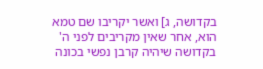בקדושה, ג] ואשר יקריבו שם טמא הוא, אחר שאין מקריבים לפני ה' בקדושה שיהיה קרבן נפשי בכונה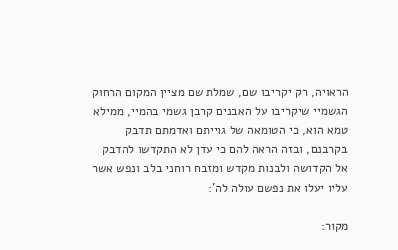הראויה, רק יקריבו שם, שמלת שם מציין המקום הרחוק הגשמיי שיקריבו על האבנים קרבן גשמי בהמיי, ממילא טמא הוא, כי הטומאה של גוייתם ואדמתם תדבק בקרבנם, ובזה הראה להם כי עדן לא התקדשו להדבק אל הקדושה ולבנות מקדש ומזבח רוחני בלב ונפש אשר עליו יעלו את נפשם עולה לה':

מקור: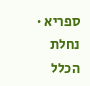ספריא · נחלת הכלל